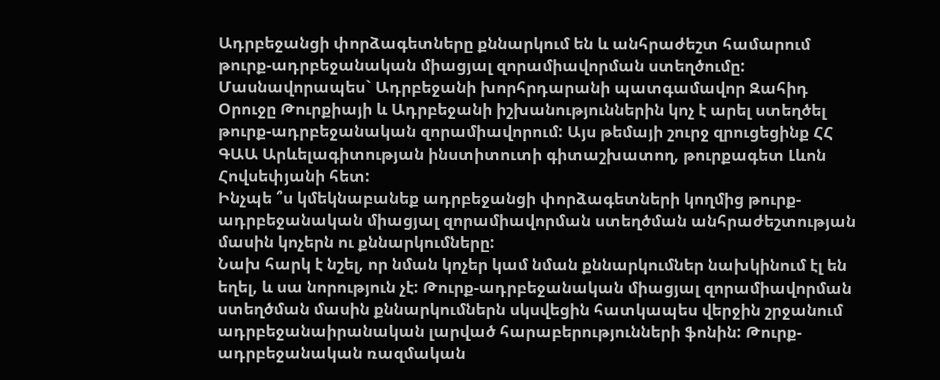Ադրբեջանցի փորձագետները քննարկում են և անհրաժեշտ համարում թուրք-ադրբեջանական միացյալ զորամիավորման ստեղծումը: Մասնավորապես` Ադրբեջանի խորհրդարանի պատգամավոր Զահիդ Օրուջը Թուրքիայի և Ադրբեջանի իշխանություններին կոչ է արել ստեղծել թուրք-ադրբեջանական զորամիավորում: Այս թեմայի շուրջ զրուցեցինք ՀՀ ԳԱԱ Արևելագիտության ինստիտուտի գիտաշխատող, թուրքագետ Լևոն Հովսեփյանի հետ:
Ինչպե ՞ս կմեկնաբանեք ադրբեջանցի փորձագետների կողմից թուրք-ադրբեջանական միացյալ զորամիավորման ստեղծման անհրաժեշտության մասին կոչերն ու քննարկումները:
Նախ հարկ է նշել, որ նման կոչեր կամ նման քննարկումներ նախկինում էլ են եղել, և սա նորություն չէ: Թուրք-ադրբեջանական միացյալ զորամիավորման ստեղծման մասին քննարկումներն սկսվեցին հատկապես վերջին շրջանում ադրբեջանաիրանական լարված հարաբերությունների ֆոնին: Թուրք-ադրբեջանական ռազմական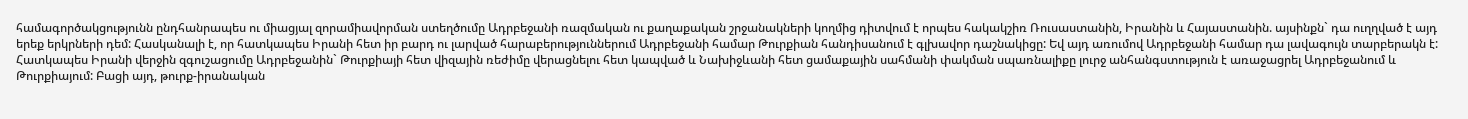համագործակցությունն ընդհանրապես ու միացյալ զորամիավորման ստեղծումը Ադրբեջանի ռազմական ու քաղաքական շրջանակների կողմից դիտվում է որպես հակակշիռ Ռուսաստանին, Իրանին և Հայաստանին. այսինքն` դա ուղղված է այդ երեք երկրների դեմ: Հասկանալի է, որ հատկապես Իրանի հետ իր բարդ ու լարված հարաբերություններում Ադրբեջանի համար Թուրքիան հանդիսանում է գլխավոր դաշնակիցը: Եվ այդ առումով Ադրբեջանի համար դա լավագույն տարբերակն է: Հատկապես Իրանի վերջին զգուշացումը Ադրբեջանին` Թուրքիայի հետ վիզային ռեժիմը վերացնելու հետ կապված և Նախիջևանի հետ ցամաքային սահմանի փակման սպառնալիքը լուրջ անհանգստություն է առաջացրել Ադրբեջանում և Թուրքիայում: Բացի այդ, թուրք-իրանական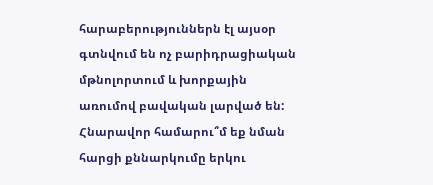հարաբերություններն էլ այսօր գտնվում են ոչ բարիդրացիական մթնոլորտում և խորքային առումով բավական լարված են:
Հնարավոր համարու՞մ եք նման հարցի քննարկումը երկու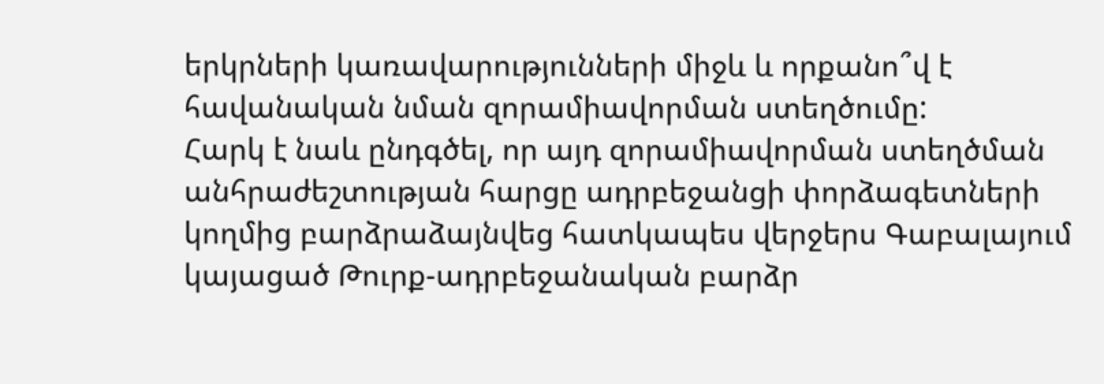երկրների կառավարությունների միջև և որքանո՞վ է հավանական նման զորամիավորման ստեղծումը:
Հարկ է նաև ընդգծել, որ այդ զորամիավորման ստեղծման անհրաժեշտության հարցը ադրբեջանցի փորձագետների կողմից բարձրաձայնվեց հատկապես վերջերս Գաբալայում կայացած Թուրք-ադրբեջանական բարձր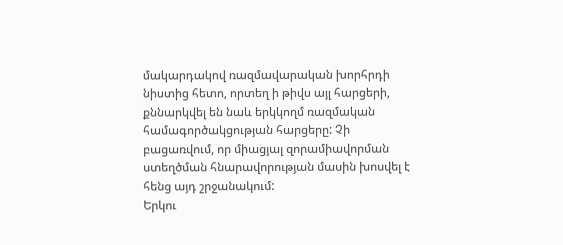մակարդակով ռազմավարական խորհրդի նիստից հետո, որտեղ ի թիվս այլ հարցերի, քննարկվել են նաև երկկողմ ռազմական համագործակցության հարցերը: Չի բացառվում, որ միացյալ զորամիավորման ստեղծման հնարավորության մասին խոսվել է հենց այդ շրջանակում:
Երկու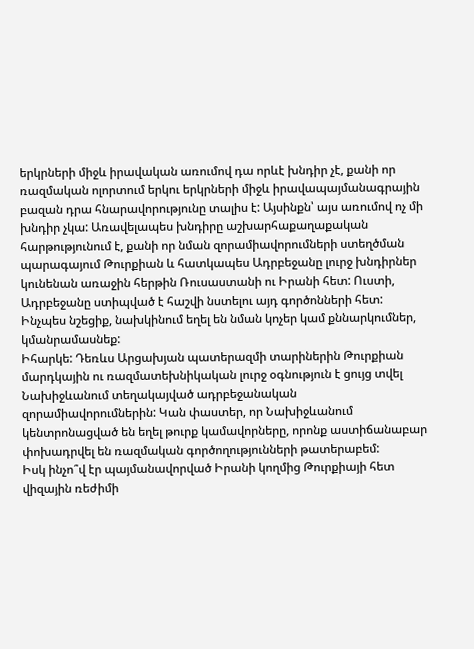երկրների միջև իրավական առումով դա որևէ խնդիր չէ, քանի որ ռազմական ոլորտում երկու երկրների միջև իրավապայմանագրային բազան դրա հնարավորությունը տալիս է: Այսինքն՝ այս առումով ոչ մի խնդիր չկա: Առավելապես խնդիրը աշխարհաքաղաքական հարթությունում է, քանի որ նման զորամիավորումների ստեղծման պարագայում Թուրքիան և հատկապես Ադրբեջանը լուրջ խնդիրներ կունենան առաջին հերթին Ռուսաստանի ու Իրանի հետ: Ուստի, Ադրբեջանը ստիպված է հաշվի նստելու այդ գործոնների հետ:
Ինչպես նշեցիք, նախկինում եղել են նման կոչեր կամ քննարկումներ, կմանրամասնեք:
Իհարկե: Դեռևս Արցախյան պատերազմի տարիներին Թուրքիան մարդկային ու ռազմատեխնիկական լուրջ օգնություն է ցույց տվել Նախիջևանում տեղակայված ադրբեջանական զորամիավորումներին: Կան փաստեր, որ Նախիջևանում կենտրոնացված են եղել թուրք կամավորները, որոնք աստիճանաբար փոխադրվել են ռազմական գործողությունների թատերաբեմ:
Իսկ ինչո՞վ էր պայմանավորված Իրանի կողմից Թուրքիայի հետ վիզային ռեժիմի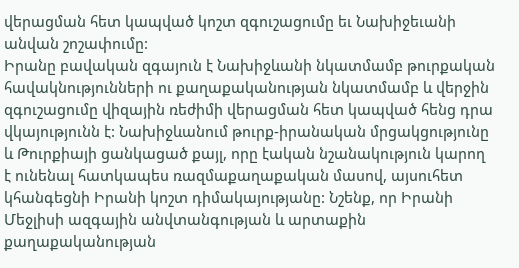վերացման հետ կապված կոշտ զգուշացումը եւ Նախիջեւանի անվան շոշափումը:
Իրանը բավական զգայուն է Նախիջևանի նկատմամբ թուրքական հավակնությունների ու քաղաքականության նկատմամբ և վերջին զգուշացումը վիզային ռեժիմի վերացման հետ կապված հենց դրա վկայությունն է: Նախիջևանում թուրք-իրանական մրցակցությունը և Թուրքիայի ցանկացած քայլ, որը էական նշանակություն կարող է ունենալ հատկապես ռազմաքաղաքական մասով, այսուհետ կհանգեցնի Իրանի կոշտ դիմակայությանը: Նշենք, որ Իրանի Մեջլիսի ազգային անվտանգության և արտաքին քաղաքականության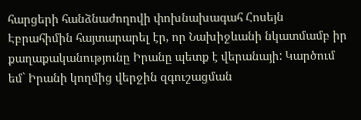հարցերի հանձնաժողովի փոխնախագահ Հոսեյն Էբրահիմին հայտարարել էր, որ Նախիջևանի նկատմամբ իր քաղաքականությունը Իրանը պետք է վերանայի: Կարծում եմ` Իրանի կողմից վերջին զգուշացման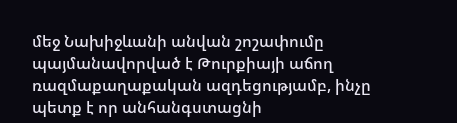մեջ Նախիջևանի անվան շոշափումը պայմանավորված է Թուրքիայի աճող ռազմաքաղաքական ազդեցությամբ, ինչը պետք է որ անհանգստացնի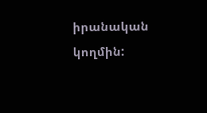իրանական կողմին: